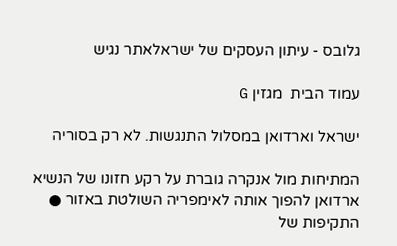גלובס - עיתון העסקים של ישראלאתר נגיש

עמוד הבית  מגזין G

ישראל וארדואן במסלול התנגשות. לא רק בסוריה

המתיחות מול אנקרה גוברת על רקע חזונו של הנשיא ארדואן להפוך אותה לאימפריה השולטת באזור ● התקיפות של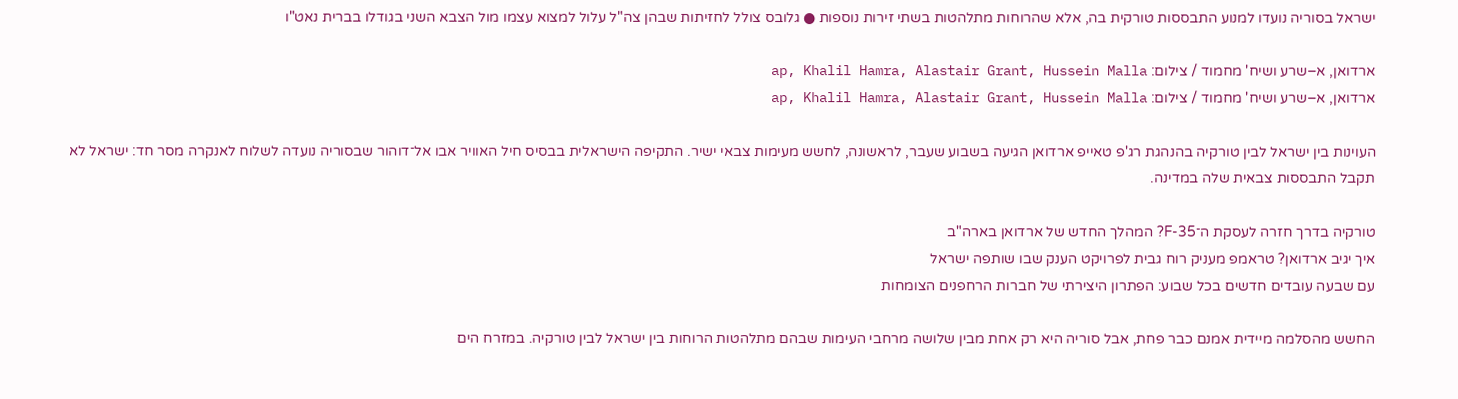ישראל בסוריה נועדו למנוע התבססות טורקית בה, אלא שהרוחות מתלהטות בשתי זירות נוספות ● גלובס צולל לחזיתות שבהן צה"ל עלול למצוא עצמו מול הצבא השני בגודלו בברית נאט"ו

ארדואן, א–שרע ושיח' מחמוד / צילום: ap, Khalil Hamra, Alastair Grant, Hussein Malla
ארדואן, א–שרע ושיח' מחמוד / צילום: ap, Khalil Hamra, Alastair Grant, Hussein Malla

העוינות בין ישראל לבין טורקיה בהנהגת רג'פ טאייפ ארדואן הגיעה בשבוע שעבר, לראשונה, לחשש מעימות צבאי ישיר. התקיפה הישראלית בבסיס חיל האוויר אבו אל־דוהור שבסוריה נועדה לשלוח לאנקרה מסר חד: ישראל לא תקבל התבססות צבאית שלה במדינה.

טורקיה בדרך חזרה לעסקת ה־F-35? המהלך החדש של ארדואן בארה"ב
איך יגיב ארדואן? טראמפ מעניק רוח גבית לפרויקט הענק שבו שותפה ישראל
עם שבעה עובדים חדשים בכל שבוע: הפתרון היצירתי של חברות הרחפנים הצומחות

החשש מהסלמה מיידית אמנם כבר פחת, אבל סוריה היא רק אחת מבין שלושה מרחבי העימות שבהם מתלהטות הרוחות בין ישראל לבין טורקיה. במזרח הים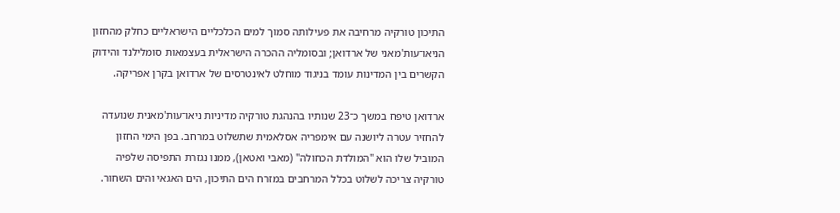התיכון טורקיה מרחיבה את פעילותה סמוך למים הכלכליים הישראליים כחלק מהחזון הניאו־עות'מאני של ארדואן; ובסומליה ההכרה הישראלית בעצמאות סומלילנד והידוק הקשרים בין המדינות עומד בניגוד מוחלט לאינטרסים של ארדואן בקרן אפריקה.

ארדואן טיפח במשך כ־23 שנותיו בהנהגת טורקיה מדיניות ניאו־עות'מאנית שנועדה להחזיר עטרה ליושנה עם אימפריה אסלאמית שתשלוט במרחב. בפן הימי החזון המוביל שלו הוא "המולדת הכחולה" (מאבי ואטאן), ממנו נגזרת התפיסה שלפיה טורקיה צריכה לשלוט בכלל המרחבים במזרח הים התיכון, הים האגאי והים השחור.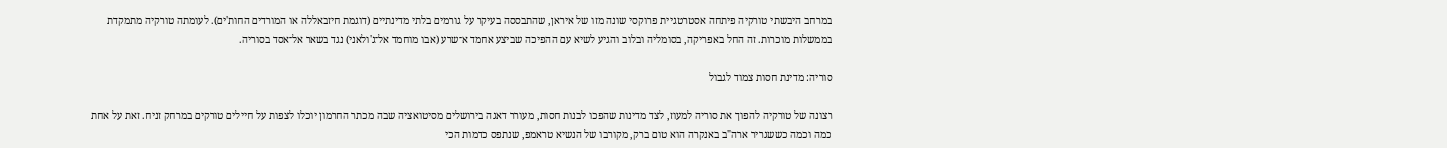במרחב היבשתי טורקיה פיתחה אסטרטגיית פרוקסי שונה מזו של איראן, שהתבססה בעיקר על גורמים בלתי מדינתיים (דוגמת חיזבאללה או המורדים החות'ים). לעומתה טורקיה מתמקדת בממשלות מוכרות. זה החל באפריקה, בסומליה ובלוב והגיע לשיא עם ההפיכה שביצע אחמד א־שרע (אבו מוחמד אל־ג'ולאני) נגד בשאר אל־אסד בסוריה.

סוריה: מדינת חסות צמוד לגבול

רצונה של טורקיה להפוך את סוריה למעוז, לצד מדינות שהפכו לבנות חסות, מעורר דאגה בירושלים מסיטואציה שבה מכתר החרמון יוכלו לצפות על חיילים טורקים במרחק זניח. זאת על אחת כמה וכמה כששגריר ארה"ב באנקרה הוא טום ברק, מקורבו של הנשיא טראמפ, שנתפס כדמות הכי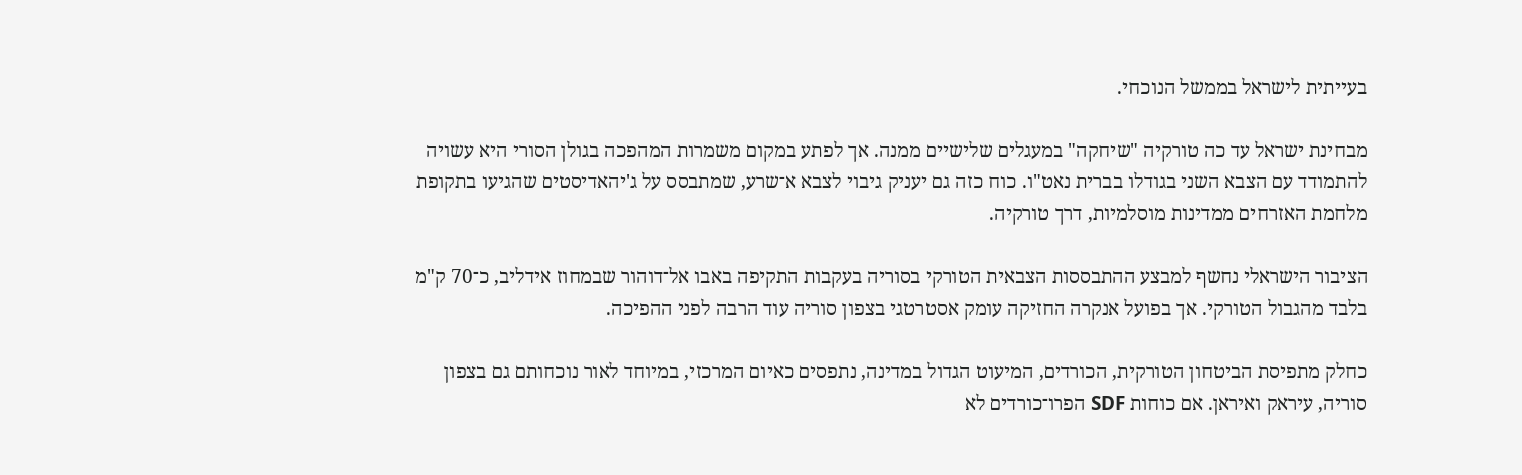בעייתית לישראל בממשל הנוכחי.

מבחינת ישראל עד כה טורקיה "שיחקה" במעגלים שלישיים ממנה. אך לפתע במקום משמרות המהפכה בגולן הסורי היא עשויה להתמודד עם הצבא השני בגודלו בברית נאט"ו. כוח כזה גם יעניק גיבוי לצבא א־שרע, שמתבסס על ג'יהאדיסטים שהגיעו בתקופת מלחמת האזרחים ממדינות מוסלמיות, דרך טורקיה.

הציבור הישראלי נחשף למבצע ההתבססות הצבאית הטורקי בסוריה בעקבות התקיפה באבו אל־דוהור שבמחוז אידליב, כ־70 ק"מ בלבד מהגבול הטורקי. אך בפועל אנקרה החזיקה עומק אסטרטגי בצפון סוריה עוד הרבה לפני ההפיכה.

כחלק מתפיסת הביטחון הטורקית, הכורדים, המיעוט הגדול במדינה, נתפסים כאיום המרכזי, במיוחד לאור נוכחותם גם בצפון סוריה, עיראק ואיראן. אם כוחות SDF הפרו־כורדים לא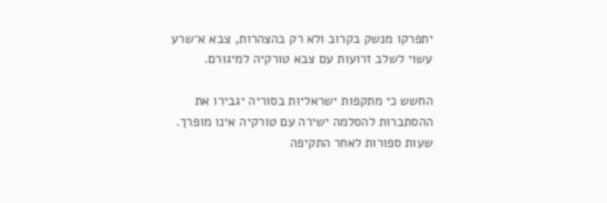יתפרקו מנשק בקרוב ולא רק בהצהרות, צבא א־שרע עשוי לשלב זרועות עם צבא טורקיה למיגורם.

החשש כי מתקפות ישראליות בסוריה יגבירו את ההסתברות להסלמה ישירה עם טורקיה אינו מופרך. שעות ספורות לאחר התקיפה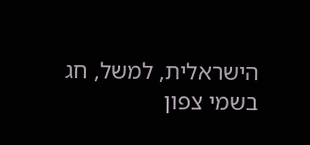הישראלית, למשל, חג בשמי צפון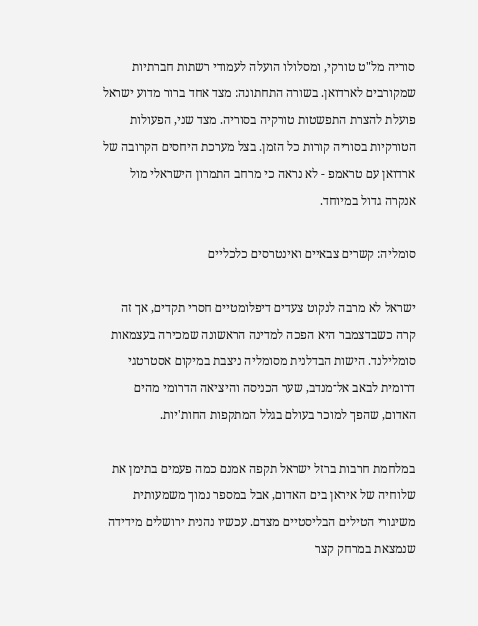סוריה מל"ט טורקי, ומסלולו הועלה לעמודי רשתות חברתיות שמקורבים לארדואן. בשורה התחתונה: מצד אחד ברור מדוע ישראל פועלת להצרת התפשטות טורקיה בסוריה. מצד שני, הפעולות הטורקיות בסוריה קורות כל הזמן. בצל מערכת היחסים הקרובה של ארדואן עם טראמפ - לא נראה כי מרחב התמרון הישראלי מול אנקרה גדול במיוחד.

סומליה: קשרים צבאיים ואינטרסים כלכליים

ישראל לא מרבה לנקוט צעדים דיפלומטיים חסרי תקדים, אך זה קרה כשבדצמבר היא הפכה למדינה הראשונה שמכירה בעצמאות סומלילנד. הישות הבדלנית מסומליה ניצבת במיקום אסטרטגי דרומית לבאב אל־מנדב, שער הכניסה והיציאה הדרומי מהים האדום, שהפך למוכר בעולם בגלל המתקפות החות'יות.

במלחמת חרבות ברזל ישראל תקפה אמנם כמה פעמים בתימן את שלוחיה של איראן בים האדום, אבל במספר נמוך משמעותית משיגורי הטילים הבליסטיים מצדם. עכשיו נהנית ירושלים מידידה שנמצאת במרחק קצר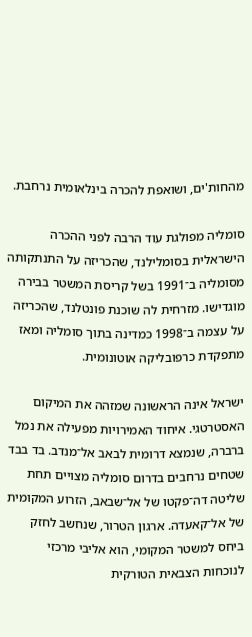מהחות'ים, ושואפת להכרה בינלאומית נרחבת.

סומליה מפולגת עוד הרבה לפני ההכרה הישראלית בסומלילנד, שהכריזה על התנתקותה מסומליה ב־1991 בשל קריסת המשטר בבירה מוגדישו. מזרחית לה שוכנת פונטלנד, שהכריזה על עצמה ב־1998 כמדינה בתוך סומליה ומאז מתפקדת כרפובליקה אוטונומית.

ישראל אינה הראשונה שמזהה את המיקום האסטרטגי. איחוד האמירויות מפעילה את נמל ברברה, שנמצא דרומית לבאב אל־מנדב. בד בבד שטחים נרחבים בדרום סומליה מצויים תחת שליטה דה־פקטו של אל־שבאב, הזרוע המקומית של אל־קאעדה. ארגון הטרור, שנחשב לחזק ביחס למשטר המקומי, הוא אליבי מרכזי לנוכחות הצבאית הטורקית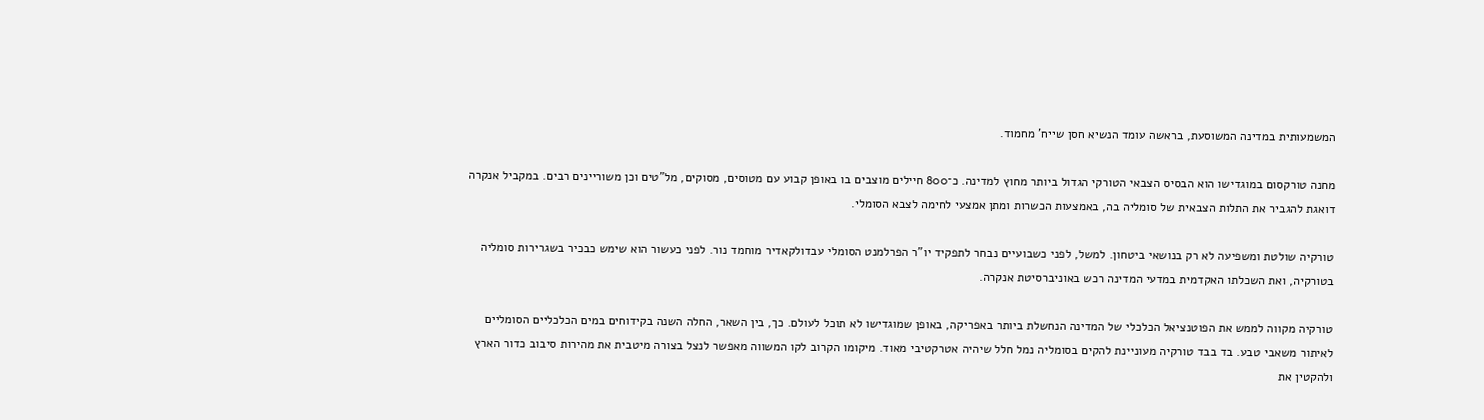המשמעותית במדינה המשוסעת, בראשה עומד הנשיא חסן שייח' מחמוד.

מחנה טורקסום במוגדישו הוא הבסיס הצבאי הטורקי הגדול ביותר מחוץ למדינה. כ־800 חיילים מוצבים בו באופן קבוע עם מטוסים, מסוקים, מל"טים וכן משוריינים רבים. במקביל אנקרה דואגת להגביר את התלות הצבאית של סומליה בה, באמצעות הכשרות ומתן אמצעי לחימה לצבא הסומלי.

טורקיה שולטת ומשפיעה לא רק בנושאי ביטחון. למשל, לפני כשבועיים נבחר לתפקיד יו"ר הפרלמנט הסומלי עבדולקאדיר מוחמד נור. לפני כעשור הוא שימש כבכיר בשגרירות סומליה בטורקיה, ואת השכלתו האקדמית במדעי המדינה רכש באוניברסיטת אנקרה.

טורקיה מקווה לממש את הפוטנציאל הכלכלי של המדינה הנחשלת ביותר באפריקה, באופן שמוגדישו לא תוכל לעולם. כך, בין השאר, החלה השנה בקידוחים במים הכלכליים הסומליים לאיתור משאבי טבע. בד בבד טורקיה מעוניינת להקים בסומליה נמל חלל שיהיה אטרקטיבי מאוד. מיקומו הקרוב לקו המשווה מאפשר לנצל בצורה מיטבית את מהירות סיבוב כדור הארץ ולהקטין את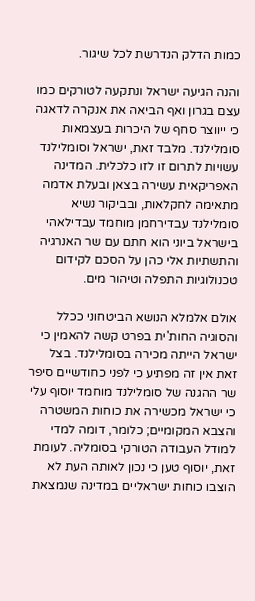כמות הדלק הנדרשת לכל שיגור.

והנה הגיעה ישראל ונתקעה לטורקים כמו עצם בגרון ואף הביאה את אנקרה לדאגה כי ייווצר סחף של היכרות בעצמאות סומלילנד. מלבד זאת, ישראל וסומלילנד עשויות לתרום זו לזו כלכלית. המדינה האפריקאית עשירה בצאן ובעלת אדמה מתאימה לחקלאות, ובביקור נשיא סומלילנד עבדירחמן מוחמד עבדילאהי בישראל ביוני הוא חתם עם שר האנרגיה והתשתיות אלי כהן על הסכם לקידום טכנולוגיות התפלה וטיהור מים.

אולם אלמלא הנושא הביטחוני ככלל והסוגיה החות'ית בפרט קשה להאמין כי ישראל הייתה מכירה בסומלילנד. בצל זאת אין זה מפתיע כי לפני כחודשיים סיפר שר ההגנה של סומלילנד מוחמד יוסוף עלי כי ישראל מכשירה את כוחות המשטרה והצבא המקומיים; כלומר, דומה למדי למודל העבודה הטורקי בסומליה. לעומת זאת, יוסוף טען כי נכון לאותה העת לא הוצבו כוחות ישראליים במדינה שנמצאת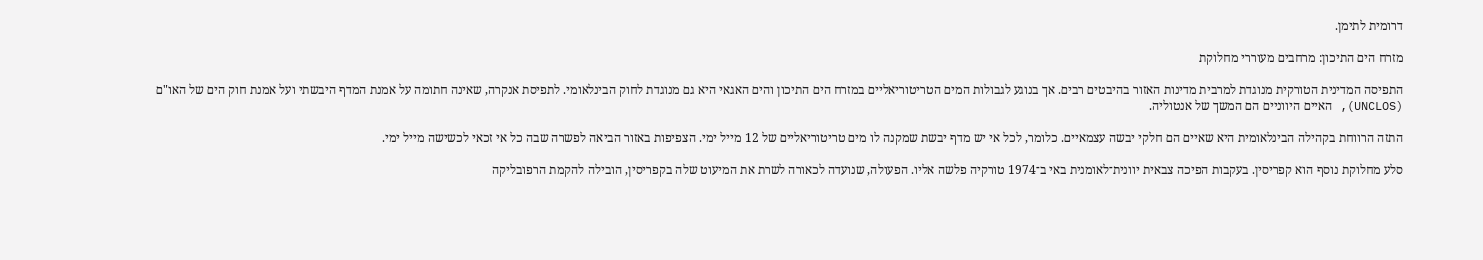דרומית לתימן.

מזרח הים התיכון: מרחבים מעוררי מחלוקת

התפיסה המדינית הטורקית מנוגדת למרבית מדינות האזור בהיבטים רבים. אך בנוגע לגבולות המים הטריטוריאליים במזרח הים התיכון והים האגאי היא גם מנוגדת לחוק הבינלאומי. לתפיסת אנקרה, שאינה חתומה על אמנת המדף היבשתי ועל אמנת חוק הים של האו"ם (UNCLOS), האיים היווניים הם המשך של אנטוליה.

התזה הרווחת בקהילה הבינלאומית היא שאיים הם חלקי יבשה עצמאיים. כלומר, לכל אי יש מדף יבשת שמקנה לו מים טריטוריאליים של 12 מייל ימי. הצפיפות באזור הביאה לפשרה שבה כל אי זכאי לכשישה מייל ימי.

סלע מחלוקת נוסף הוא קפריסין. בעקבות הפיכה צבאית יוונית־לאומנית באי ב־1974 טורקיה פלשה אליו. הפעולה, שנועדה לכאורה לשרת את המיעוט שלה בקפריסין, הובילה להקמת הרפובליקה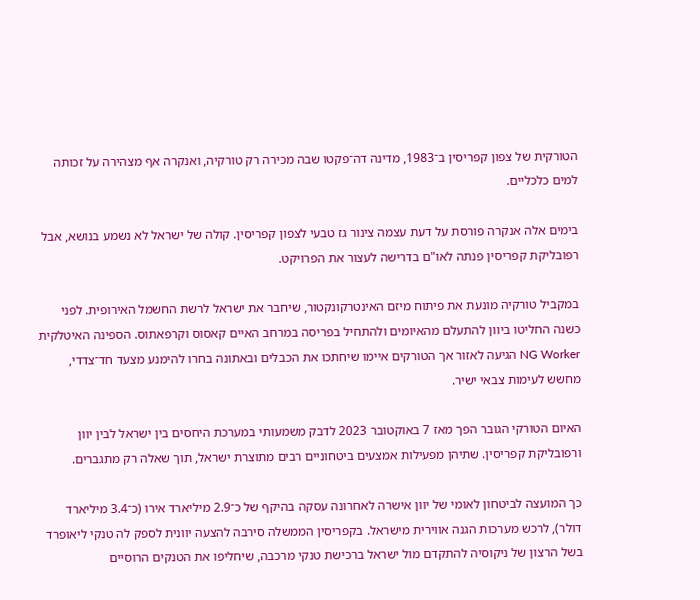הטורקית של צפון קפריסין ב־1983, מדינה דה־פקטו שבה מכירה רק טורקיה, ואנקרה אף מצהירה על זכותה למים כלכליים.

בימים אלה אנקרה פורסת על דעת עצמה צינור גז טבעי לצפון קפריסין. קולה של ישראל לא נשמע בנושא, אבל רפובליקת קפריסין פנתה לאו"ם בדרישה לעצור את הפרויקט.

במקביל טורקיה מונעת את פיתוח מיזם האינטרקונקטור, שיחבר את ישראל לרשת החשמל האירופית. לפני כשנה החליטו ביוון להתעלם מהאיומים ולהתחיל בפריסה במרחב האיים קאסוס וקרפאתוס. הספינה האיטלקית NG Worker הגיעה לאזור אך הטורקים איימו שיחתכו את הכבלים ובאתונה בחרו להימנע מצעד חד־צדדי, מחשש לעימות צבאי ישיר.

האיום הטורקי הגובר הפך מאז 7 באוקטובר 2023 לדבק משמעותי במערכת היחסים בין ישראל לבין יוון ורפובליקת קפריסין. שתיהן מפעילות אמצעים ביטחוניים רבים מתוצרת ישראל, תוך שאלה רק מתגברים.

כך המועצה לביטחון לאומי של יוון אישרה לאחרונה עסקה בהיקף של כ־2.9 מיליארד אירו (כ־3.4 מיליארד דולר), לרכש מערכות הגנה אווירית מישראל. בקפריסין הממשלה סירבה להצעה יוונית לספק לה טנקי ליאופרד בשל הרצון של ניקוסיה להתקדם מול ישראל ברכישת טנקי מרכבה, שיחליפו את הטנקים הרוסיים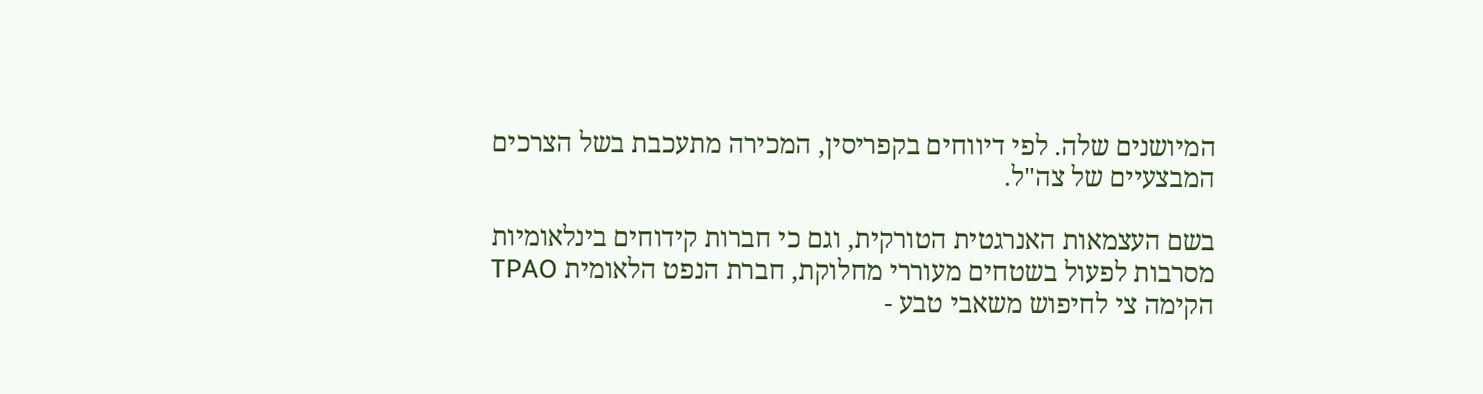המיושנים שלה. לפי דיווחים בקפריסין, המכירה מתעכבת בשל הצרכים המבצעיים של צה"ל.

בשם העצמאות האנרגטית הטורקית, וגם כי חברות קידוחים בינלאומיות מסרבות לפעול בשטחים מעוררי מחלוקת, חברת הנפט הלאומית TPAO הקימה צי לחיפוש משאבי טבע -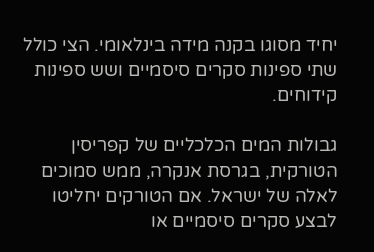יחיד מסוגו בקנה מידה בינלאומי. הצי כולל שתי ספינות סקרים סיסמיים ושש ספינות קידוחים.

גבולות המים הכלכליים של קפריסין הטורקית, בגרסת אנקרה, ממש סמוכים לאלה של ישראל. אם הטורקים יחליטו לבצע סקרים סיסמיים או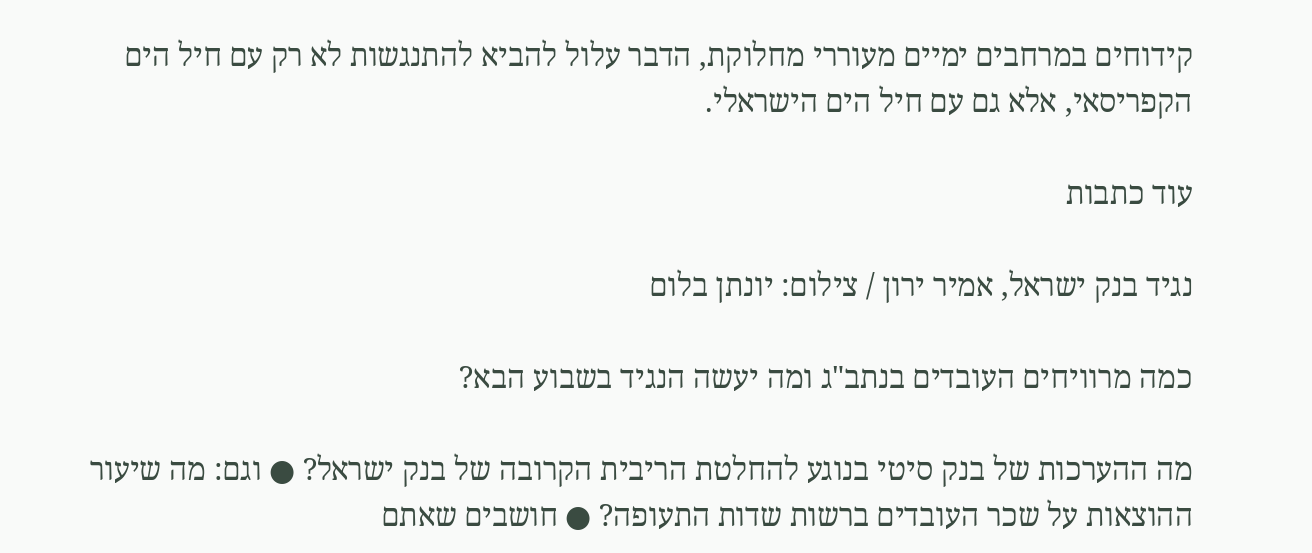קידוחים במרחבים ימיים מעוררי מחלוקת, הדבר עלול להביא להתנגשות לא רק עם חיל הים הקפריסאי, אלא גם עם חיל הים הישראלי.

עוד כתבות

נגיד בנק ישראל, אמיר ירון / צילום: יונתן בלום

כמה מרוויחים העובדים בנתב"ג ומה יעשה הנגיד בשבוע הבא?

מה ההערכות של בנק סיטי בנוגע להחלטת הריבית הקרובה של בנק ישראל? ● וגם: מה שיעור ההוצאות על שכר העובדים ברשות שדות התעופה? ● חושבים שאתם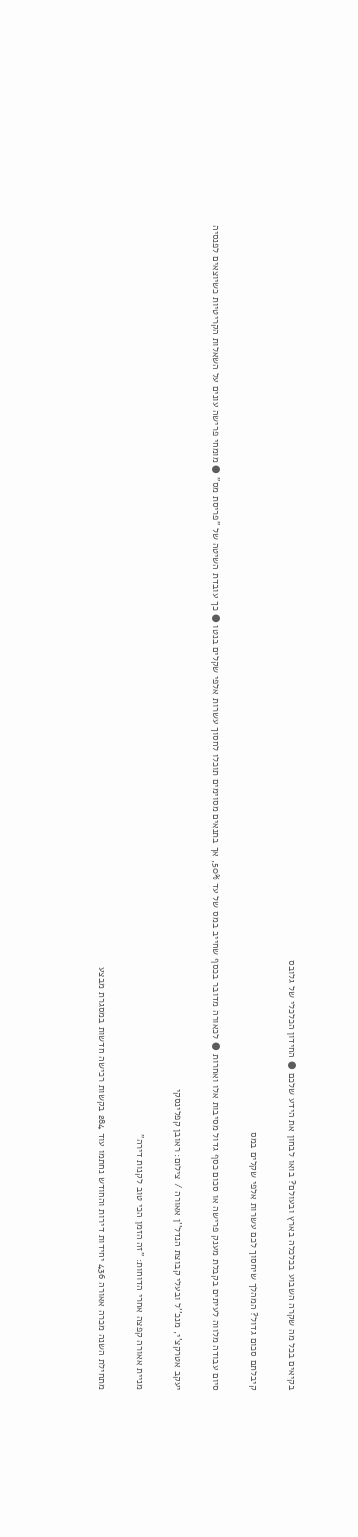בקיאים בכל מה שקרה השבוע בכלכלה בארץ ובעולם? בואו לבחון את הידע שלכם ● החידון הכלכלי של גלובס

קיבלתם סכום גדול? המהלך שיחסוך לכם עשרות אלפי שקלים במס

סיום עבודה מלווה לעיתים בקבלת מענק פרישה או סכום כסף גדול מסיבות אלו ואחרות ● לכאורה מדובר בכסף שחייב במס של עד 50%, אך בתנאים מסוימים תוכלו לחסוך עשרות אלפי שקלים בנטו ● כך עובדת השיטה של "פריסת מס" ● מומחי פרישה עונים על השאלות הקריטיות כשיוצאים לפנסיה

יעקב אטרקצ'י, מנכ''ל ובעלי קבוצת הנדל''ן אאורה / צילום: ראובן קפלינסקי

מניית אאורה קפצה אחרי הדוחות: "זה הזמן הכי טוב לקנות דירה"

מתחילת השנה מכרה אאורה 436 יחידות דירות והחודש נחתמו עוד 284 בקשות רכישה חדשות במסגרת מבצע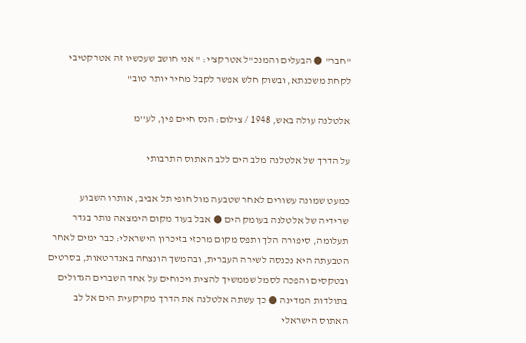"חבר" ● הבעלים והמנכ"ל אטרקצ'י: " אני חושב שעכשיו זה אטרקטיבי לקחת משכנתא, ובשוק חלש אפשר לקבל מחיר יותר טוב"

אלטלנה עולה באש, 1948 / צילום: הנס חיים פין, לע''מ

על הדרך של אלטלנה מלב הים ללב האתוס התרבותי

כמעט שמונה עשורים לאחר שטבעה מול חופי תל אביב, אותרו השבוע שרידיה של אלטלנה בעומק הים ● אבל בעוד מקום הימצאה נותר בגדר תעלומה, סיפורה הלך ותפס מקום מרכזי בזיכרון הישראלי: כבר ימים לאחר הטבעתה היא נכנסה לשירה העברית, ובהמשך הונצחה באנדרטאות, בסרטים ובטקסים והפכה לסמל שממשיך להצית ויכוחים על אחד השברים הגדולים בתולדות המדינה ● כך עשתה אלטלנה את הדרך מקרקעית הים אל לב האתוס הישראלי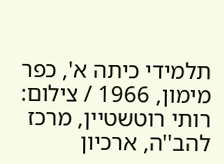תלמידי כיתה א', כפר מימון, 1966 / צילום: רותי רוטשטיין, מרכז להב''ה, ארכיון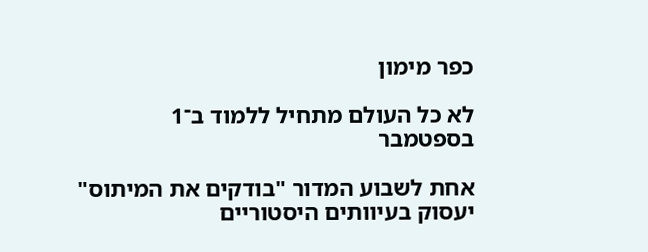כפר מימון

לא כל העולם מתחיל ללמוד ב־1 בספטמבר

אחת לשבוע המדור "בודקים את המיתוס" יעסוק בעיוותים היסטוריים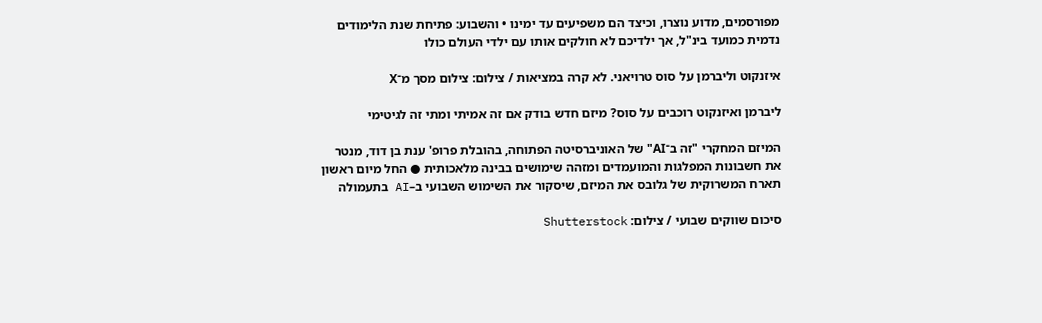מפורסמים, מדוע נוצרו, וכיצד הם משפיעים עד ימינו • והשבוע: פתיחת שנת הלימודים נדמית כמועד בינ"ל, אך ילדיכם לא חולקים אותו עם ילדי העולם כולו

איזנקוט וליברמן על סוס טרויאני. לא קרה במציאות / צילום: צילום מסך מ־X

ליברמן ואיזנקוט רוכבים על סוס? מיזם חדש בודק אם זה אמיתי ומתי זה לגיטימי

המיזם המחקרי "זה ב־AI" של האוניברסיטה הפתוחה, בהובלת פרופ' ענת בן דוד, מנטר את חשבונות המפלגות והמועמדים ומזהה שימושים בבינה מלאכותית ● החל מיום ראשון תארח המשרוקית של גלובס את המיזם, שיסקור את השימוש השבועי ב–AI בתעמולה

סיכום שווקים שבועי / צילום: Shutterstock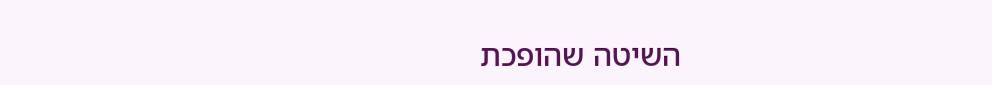השיטה שהופכת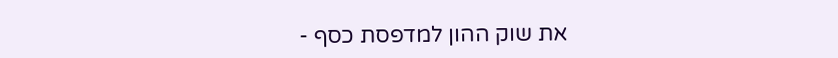את שוק ההון למדפסת כסף -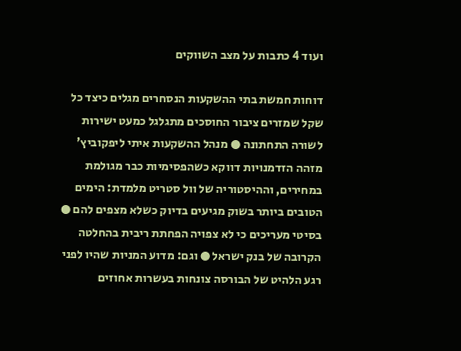ועוד 4 כתבות על מצב השווקים

דוחות חמשת בתי ההשקעות הנסחרים מגלים כיצד כל שקל שמזרים ציבור החוסכים מתגלגל כמעט ישירות לשורה התחתונה ● מנהל ההשקעות איתי ליפקוביץ' מזהה הזדמנויות דווקא כשהפסימיות כבר מגולמת במחירים, וההיסטוריה של וול סטריט מלמדת: הימים הטובים ביותר בשוק מגיעים בדיוק כשלא מצפים להם ● בסיטי מעריכים כי לא צפויה הפחתת ריבית בהחלטה הקרובה של בנק ישראל ● וגם: מדוע המניות שהיו לפני רגע הלהיט של הבורסה צונחות בעשרות אחוזים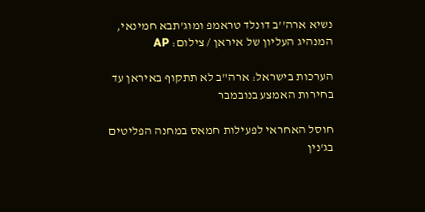נשיא ארה''ב דונלד טראמפ ומוג'תבא חמינאי, המנהיג העליון של איראן / צילום: AP

הערכות בישראל: ארה"ב לא תתקוף באיראן עד בחירות האמצע בנובמבר

חוסל האחראי לפעילות חמאס במחנה הפליטים בג'נין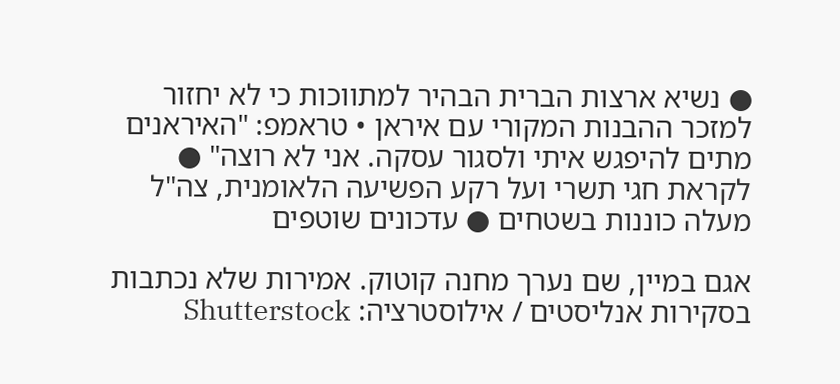● נשיא ארצות הברית הבהיר למתווכות כי לא יחזור למזכר ההבנות המקורי עם איראן • טראמפ: "האיראנים מתים להיפגש איתי ולסגור עסקה. אני לא רוצה" ● לקראת חגי תשרי ועל רקע הפשיעה הלאומנית, צה"ל מעלה כוננות בשטחים ● עדכונים שוטפים

אגם במיין, שם נערך מחנה קוטוק. אמירות שלא נכתבות בסקירות אנליסטים / אילוסטרציה: Shutterstock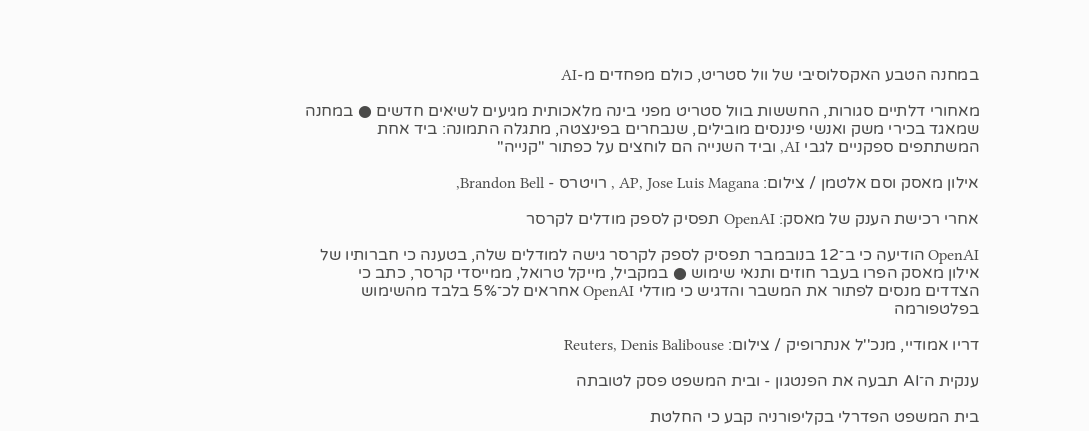במחנה הטבע האקסלוסיבי של וול סטריט, כולם מפחדים מ-AI

מאחורי דלתיים סגורות, החששות בוול סטריט מפני בינה מלאכותית מגיעים לשיאים חדשים ● במחנה שמאגד בכירי משק ואנשי פיננסים מובילים, שנבחרים בפינצטה, מתגלה התמונה: ביד אחת המשתתפים ספקניים לגבי AI, וביד השנייה הם לוחצים על כפתור "קנייה"

אילון מאסק וסם אלטמן / צילום: AP, Jose Luis Magana , רויטרס - Brandon Bell,

אחרי רכישת הענק של מאסק: OpenAI תפסיק לספק מודלים לקרסר

OpenAI הודיעה כי ב־12 בנובמבר תפסיק לספק לקרסר גישה למודלים שלה, בטענה כי חברותיו של אילון מאסק הפרו בעבר חוזים ותנאי שימוש ● במקביל, מייקל טרואל, ממייסדי קרסר, כתב כי הצדדים מנסים לפתור את המשבר והדגיש כי מודלי OpenAI אחראים לכ־5% בלבד מהשימוש בפלטפורמה

דריו אמודיי, מנכ''ל אנתרופיק / צילום: Reuters, Denis Balibouse

ענקית ה־AI תבעה את הפנטגון - ובית המשפט פסק לטובתה

בית המשפט הפדרלי בקליפורניה קבע כי החלטת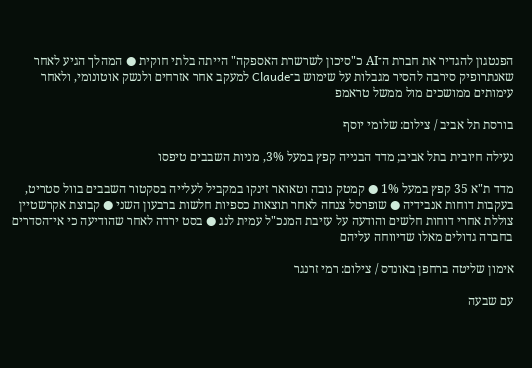הפנטגון להגדיר את חברת ה־AI כ"סיכון לשרשרת האספקה" הייתה בלתי חוקית ● המהלך הגיע לאחר שאנתרופיק סירבה להסיר מגבלות על שימוש ב־Claude למעקב אחר אזרחים ולנשק אוטונומי, ולאחר עימותים ממושכים מול ממשל טראמפ

בורסת תל אביב / צילום: שלומי יוסף

נעילה חיובית בתל אביב; מדד הבנייה קפץ במעל 3%, מניות השבבים טיפסו

מדד ת"א 35 קפץ במעל 1% ● קמטק נובה וטאואר זינקו במקביל לעלייה בסקטור השבבים בוול סטריט, בעקבות דוחות אנבידיה ● שופרסל צנחה לאחר תוצאות כספיות חלשות ברבעון השני ● קבוצת אקרשטיין צוללת אחרי דוחות חלשים והודעה על עזיבת המנכ"ל עמית לנג ● בסט ירדה לאחר שהודיעה כי אי־הסדרים בחברה גדולים מאלו שדיווחה עליהם

אימון שליטה ברחפן באונדס / צילום: רמי זרנגר

עם שבעה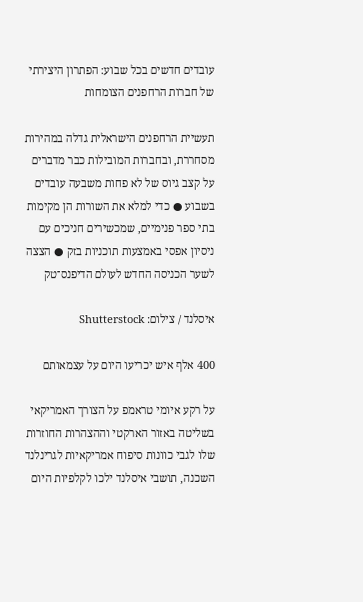עובדים חדשים בכל שבוע: הפתרון היצירתי של חברות הרחפנים הצומחות

תעשיית הרחפנים הישראלית גדלה במהירות מסחררת, ובחברות המובילות כבר מדברים על קצב גיוס של לא פחות משבעה עובדים בשבוע ● כדי למלא את השורות הן מקימות בתי ספר פנימיים, שמכשירים חניכים עם ניסיון אפסי באמצעות תוכניות בזק ● הצצה לשער הכניסה החדש לעולם הדיפנס־טק

איסלנד / צילום: Shutterstock

400 אלף איש יכריעו היום על עצמאותם

על רקע איומי טראמפ על הצורך האמריקאי בשליטה באזור הארקטי וההצהרות החוזרות שלו לגבי כוונות סיפוח אמריקאיות לגרינלנד השכנה, תושבי איסלנד ילכו לקלפיות היום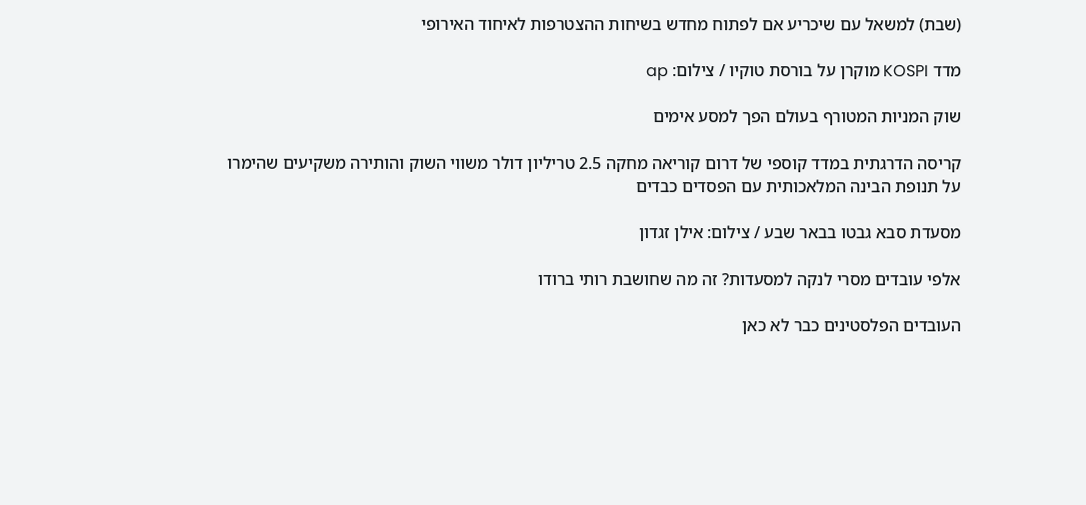(שבת) למשאל עם שיכריע אם לפתוח מחדש בשיחות ההצטרפות לאיחוד האירופי

מדד KOSPI מוקרן על בורסת טוקיו / צילום: ap

שוק המניות המטורף בעולם הפך למסע אימים

קריסה הדרגתית במדד קוספי של דרום קוריאה מחקה 2.5 טריליון דולר משווי השוק והותירה משקיעים שהימרו על תנופת הבינה המלאכותית עם הפסדים כבדים

מסעדת סבא גבטו בבאר שבע / צילום: אילן זגדון

אלפי עובדים מסרי לנקה למסעדות? זה מה שחושבת רותי ברודו

העובדים הפלסטינים כבר לא כאן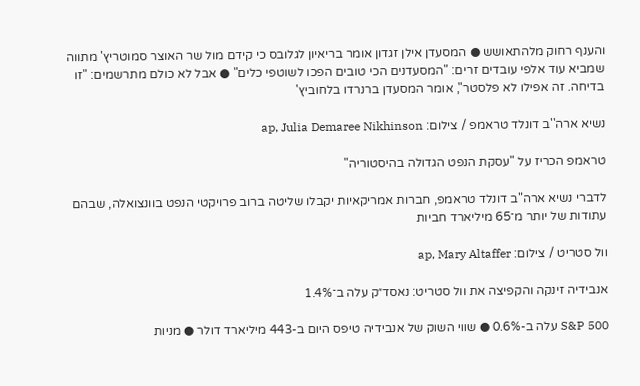והענף רחוק מלהתאושש ● המסעדן אילן זגדון אומר בריאיון לגלובס כי קידם מול שר האוצר סמוטריץ' מתווה שמביא עוד אלפי עובדים זרים: "המסעדנים הכי טובים הפכו לשוטפי כלים" ● אבל לא כולם מתרשמים: "זו בדיחה. זה אפילו לא פלסטר", אומר המסעדן ברנרדו בלחוביץ'

נשיא ארה''ב דונלד טראמפ / צילום: ap, Julia Demaree Nikhinson

טראמפ הכריז על "עסקת הנפט הגדולה בהיסטוריה"

לדברי נשיא ארה"ב דונלד טראמפ, חברות אמריקאיות יקבלו שליטה ברוב פרויקטי הנפט בוונצואלה, שבהם עתודות של יותר מ־65 מיליארד חביות

וול סטריט / צילום: ap, Mary Altaffer

אנבידיה זינקה והקפיצה את וול סטריט: נאסד״ק עלה ב־1.4%

S&P 500 עלה ב-0.6% ● שווי השוק של אנבידיה טיפס היום ב-443 מיליארד דולר ● מניות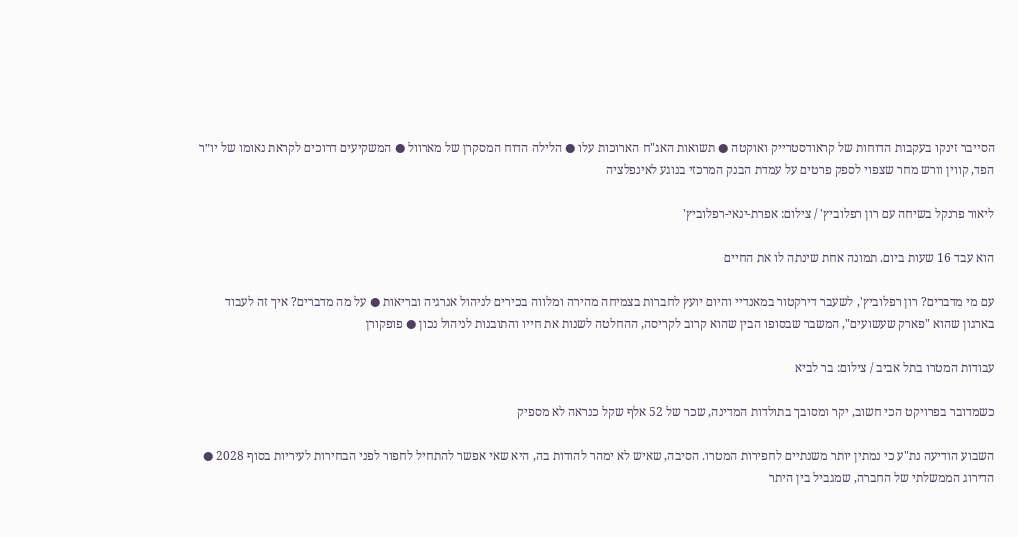הסייבר זינקו בעקבות הדוחות של קראודסטרייק ואוקטה ● תשואות האג"ח הארוכות עלו ● הלילה הדוח המסקרן של מארוול ● המשקיעים דרוכים לקראת נאומו של יו״ר הפד, קווין וורש מחר שצפוי לספק פרטים על עמדת הבנק המרכזי בנוגע לאינפלציה

ליאור פרנקל בשיחה עם רון רפלוביץ' / צילום: אפרת-ינאי-רפלוביץ'

הוא עבד 16 שעות ביום. תמונה אחת שינתה לו את החיים

עם מי מדברים? רון רפלוביץ', לשעבר דירקטור במאנדיי והיום יועץ לחברות בצמיחה מהירה ומלווה בכירים לניהול אנרגיה ובריאות ● על מה מדברים? איך זה לעבוד בארגון שהוא "פארק שעשועים", המשבר שבסופו הבין שהוא קרוב לקריסה, ההחלטה לשנות את חייו והתובנות לניהול נכון ● פופקורן

עבודות המטרו בתל אביב / צילום: בר לביא

כשמדובר בפרויקט הכי חשוב, יקר ומסובך בתולדות המדינה, שכר של 52 אלף שקל כנראה לא מספיק

השבוע הודיעה נת"ע כי נמתין יותר משנתיים לחפירות המטרו. הסיבה, שאיש לא ימהר להודות בה, היא שאי אפשר להתחיל לחפור לפני הבחירות לעיריות בסוף 2028 ● הדירוג הממשלתי של החברה, שמגביל בין היתר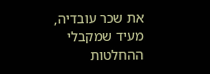את שכר עובדיה, מעיד שמקבלי ההחלטות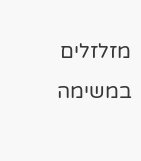מזלזלים במשימה